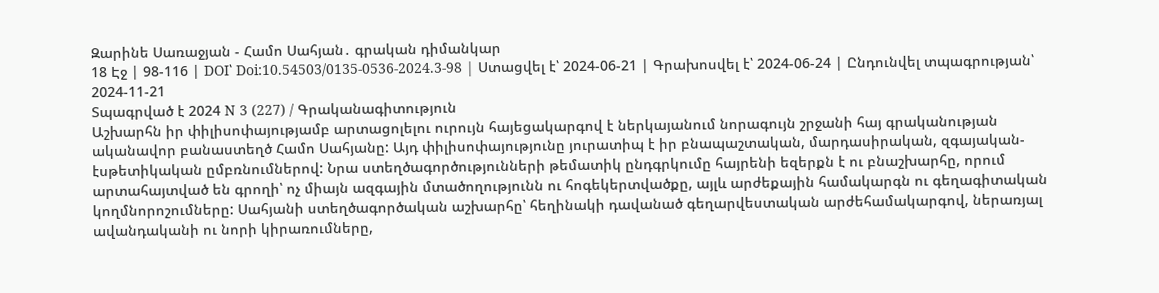Զարինե Սառաջյան - Համո Սահյան․ գրական դիմանկար
18 Էջ | 98-116 | DOI՝ Doi:10.54503/0135-0536-2024.3-98 | Ստացվել է՝ 2024-06-21 | Գրախոսվել է՝ 2024-06-24 | Ընդունվել տպագրության՝ 2024-11-21
Տպագրված է 2024 N 3 (227) / Գրականագիտություն
Աշխարհն իր փիլիսոփայությամբ արտացոլելու ուրույն հայեցակարգով է ներկայանում նորագույն շրջանի հայ գրականության ականավոր բանաստեղծ Համո Սահյանը: Այդ փիլիսոփայությունը յուրատիպ է իր բնապաշտական, մարդասիրական, զգայական-էսթետիկական ըմբռնումներով: Նրա ստեղծագործությունների թեմատիկ ընդգրկումը հայրենի եզերքն է ու բնաշխարհը, որում արտահայտված են գրողի՝ ոչ միայն ազգային մտածողությունն ու հոգեկերտվածքը, այլև արժեքային համակարգն ու գեղագիտական կողմնորոշումները: Սահյանի ստեղծագործական աշխարհը՝ հեղինակի դավանած գեղարվեստական արժեհամակարգով, ներառյալ ավանդականի ու նորի կիրառումները,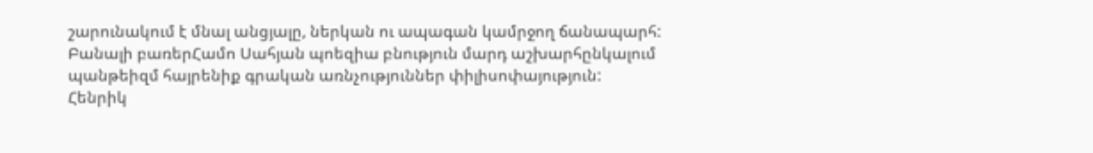շարունակում է մնալ անցյալը, ներկան ու ապագան կամրջող ճանապարհ:
Բանալի բառերՀամո Սահյան պոեզիա բնություն մարդ աշխարհընկալում պանթեիզմ հայրենիք գրական առնչություններ փիլիսոփայություն:
Հենրիկ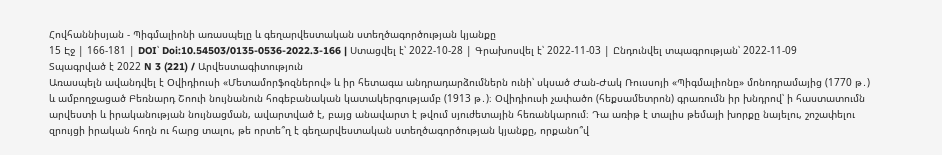Հովհաննիսյան - Պիգմալիոնի առասպելը և գեղարվեստական ստեղծագործության կյանքը
15 Էջ | 166-181 | DOI՝ Doi:10.54503/0135-0536-2022.3-166 | Ստացվել է՝ 2022-10-28 | Գրախոսվել է՝ 2022-11-03 | Ընդունվել տպագրության՝ 2022-11-09
Տպագրված է 2022 N 3 (221) / Արվեստագիտություն
Առասպելն ավանդվել է Օվիդիուսի «Մետամորֆոզներով» և իր հետագա անդրադարձումներն ունի՝ սկսած Ժան-Ժակ Ռուսսոյի «Պիգմալիոնը» մոնոդրամայից (1770 թ․) և ամբողջացած Բեռնարդ Շոուի նույնանուն հոգեբանական կատակերգությամբ (1913 թ․)։ Օվիդիուսի չափածո (հեքսամետրոն) գրառումն իր խնդրով՝ ի հաստատումն արվեստի և իրականության նույնացման, ավարտված է, բայց անավարտ է թվում սյուժետային հեռանկարում։ Դա առիթ է տալիս թեմայի խորքը նայելու, շոշափելու զրույցի իրական հողն ու հարց տալու, թե որտե՞ղ է գեղարվեստական ստեղծագործության կյանքը, որքանո՞վ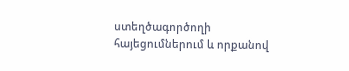ստեղծագործողի հայեցումներում և որքանով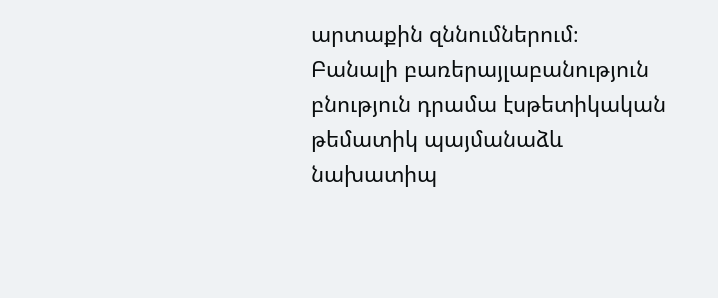արտաքին զննումներում։
Բանալի բառերայլաբանություն բնություն դրամա էսթետիկական թեմատիկ պայմանաձև նախատիպ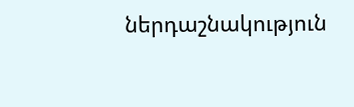ներդաշնակություն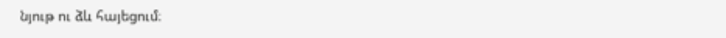նյութ ու ձև հայեցում։